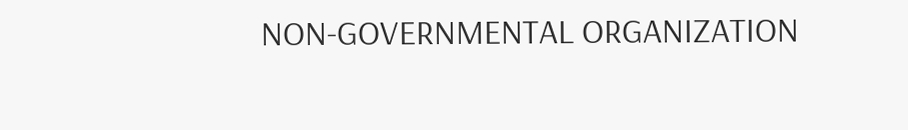NON-GOVERNMENTAL ORGANIZATION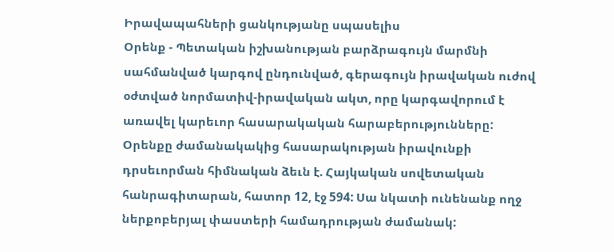Իրավապահների ցանկությանը սպասելիս
Օրենք - Պետական իշխանության բարձրագույն մարմնի սահմանված կարգով ընդունված, գերագույն իրավական ուժով օժտված նորմատիվ-իրավական ակտ, որը կարգավորում է առավել կարեւոր հասարակական հարաբերությունները: Օրենքը ժամանակակից հասարակության իրավունքի դրսեւորման հիմնական ձեւն է. Հայկական սովետական հանրագիտարան, հատոր 12, էջ 594: Սա նկատի ունենանք ողջ ներքոբերյալ փաստերի համադրության ժամանակ: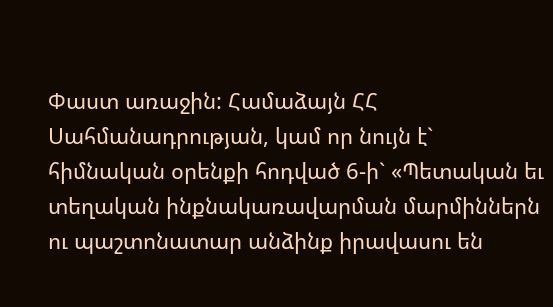Փաստ առաջին: Համաձայն ՀՀ Սահմանադրության, կամ որ նույն է` հիմնական օրենքի հոդված 6-ի` «Պետական եւ տեղական ինքնակառավարման մարմիններն ու պաշտոնատար անձինք իրավասու են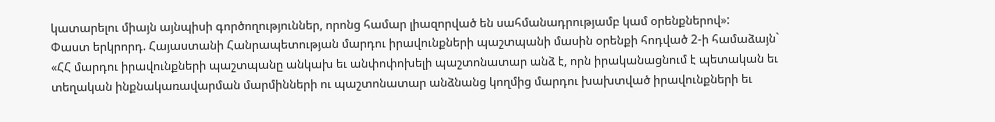կատարելու միայն այնպիսի գործողություններ, որոնց համար լիազորված են սահմանադրությամբ կամ օրենքներով»:
Փաստ երկրորդ. Հայաստանի Հանրապետության մարդու իրավունքների պաշտպանի մասին օրենքի հոդված 2-ի համաձայն` «ՀՀ մարդու իրավունքների պաշտպանը անկախ եւ անփոփոխելի պաշտոնատար անձ է, որն իրականացնում է պետական եւ տեղական ինքնակառավարման մարմինների ու պաշտոնատար անձնանց կողմից մարդու խախտված իրավունքների եւ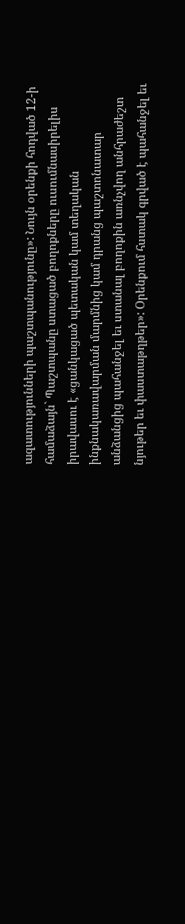ազատությունների պաշտպանությունը»: Նույն օրենքի հոդված 12-ի համաձայն` Պաշտպանը ստացած բողոքները ուսումնասիրելիս իրավասու է «ցանկացած պետական կամ տեղական ինքնակառավարման մարմնից կամ դրանց պաշտոնատար անձանցից պահանջել եւ ստանալ բողոքին առնչվող անհրաժեշտ նյութեր եւ փաստաթղթեր»: Օրենքում հստակ գրված է պահանջել եւ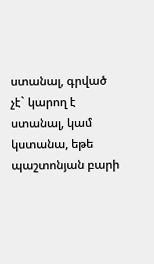ստանալ, գրված չէ` կարող է ստանալ, կամ կստանա, եթե պաշտոնյան բարի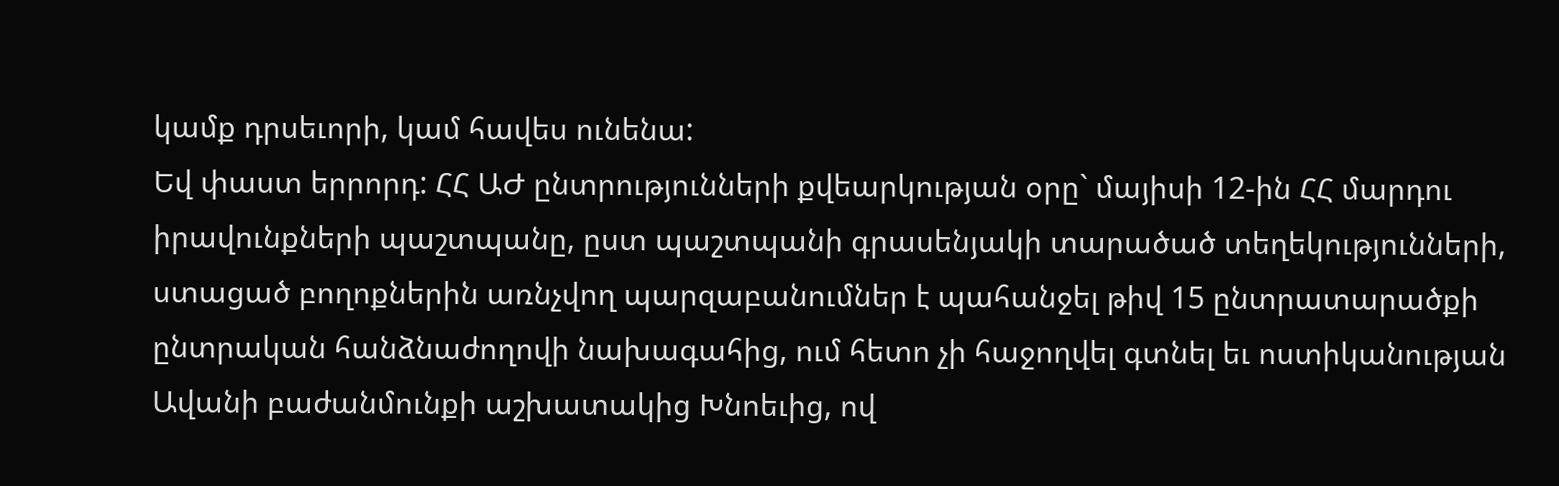կամք դրսեւորի, կամ հավես ունենա:
Եվ փաստ երրորդ: ՀՀ ԱԺ ընտրությունների քվեարկության օրը` մայիսի 12-ին ՀՀ մարդու իրավունքների պաշտպանը, ըստ պաշտպանի գրասենյակի տարածած տեղեկությունների, ստացած բողոքներին առնչվող պարզաբանումներ է պահանջել թիվ 15 ընտրատարածքի ընտրական հանձնաժողովի նախագահից, ում հետո չի հաջողվել գտնել եւ ոստիկանության Ավանի բաժանմունքի աշխատակից Խնոեւից, ով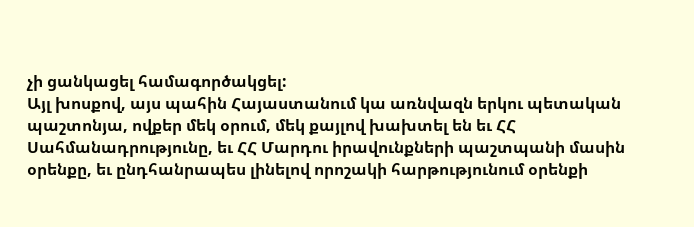չի ցանկացել համագործակցել:
Այլ խոսքով, այս պահին Հայաստանում կա առնվազն երկու պետական պաշտոնյա, ովքեր մեկ օրում, մեկ քայլով խախտել են եւ ՀՀ Սահմանադրությունը, եւ ՀՀ Մարդու իրավունքների պաշտպանի մասին օրենքը, եւ ընդհանրապես լինելով որոշակի հարթությունում օրենքի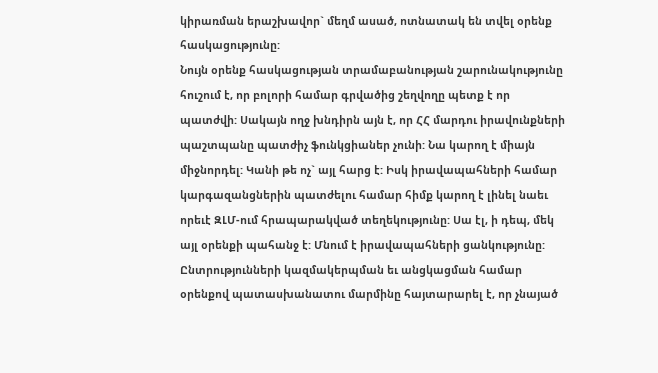կիրառման երաշխավոր` մեղմ ասած, ոտնատակ են տվել օրենք հասկացությունը:
Նույն օրենք հասկացության տրամաբանության շարունակությունը հուշում է, որ բոլորի համար գրվածից շեղվողը պետք է որ պատժվի: Սակայն ողջ խնդիրն այն է, որ ՀՀ մարդու իրավունքների պաշտպանը պատժիչ ֆունկցիաներ չունի: Նա կարող է միայն միջնորդել: Կանի թե ոչ` այլ հարց է: Իսկ իրավապահների համար կարգազանցներին պատժելու համար հիմք կարող է լինել նաեւ որեւէ ԶԼՄ-ում հրապարակված տեղեկությունը: Սա էլ, ի դեպ, մեկ այլ օրենքի պահանջ է: Մնում է իրավապահների ցանկությունը:
Ընտրությունների կազմակերպման եւ անցկացման համար օրենքով պատասխանատու մարմինը հայտարարել է, որ չնայած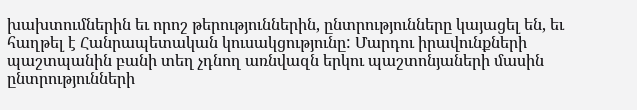խախտումներին եւ որոշ թերություններին, ընտրությունները կայացել են, եւ հաղթել է Հանրապետական կուսակցությունը: Մարդու իրավունքների պաշտպանին բանի տեղ չդնող առնվազն երկու պաշտոնյաների մասին ընտրությունների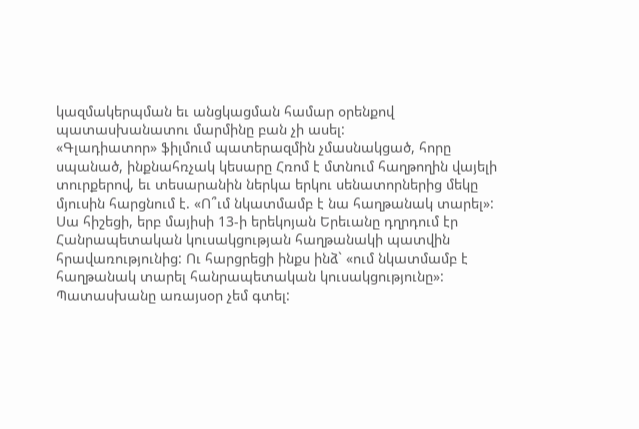կազմակերպման եւ անցկացման համար օրենքով պատասխանատու մարմինը բան չի ասել:
«Գլադիատոր» ֆիլմում պատերազմին չմասնակցած, հորը սպանած, ինքնահռչակ կեսարը Հռոմ է մտնում հաղթողին վայելի տուրքերով, եւ տեսարանին ներկա երկու սենատորներից մեկը մյուսին հարցնում է. «Ո՞ւմ նկատմամբ է նա հաղթանակ տարել»: Սա հիշեցի, երբ մայիսի 13-ի երեկոյան Երեւանը դղրդում էր Հանրապետական կուսակցության հաղթանակի պատվին հրավառությունից: Ու հարցրեցի ինքս ինձ` «ում նկատմամբ է հաղթանակ տարել հանրապետական կուսակցությունը»: Պատասխանը առայսօր չեմ գտել: